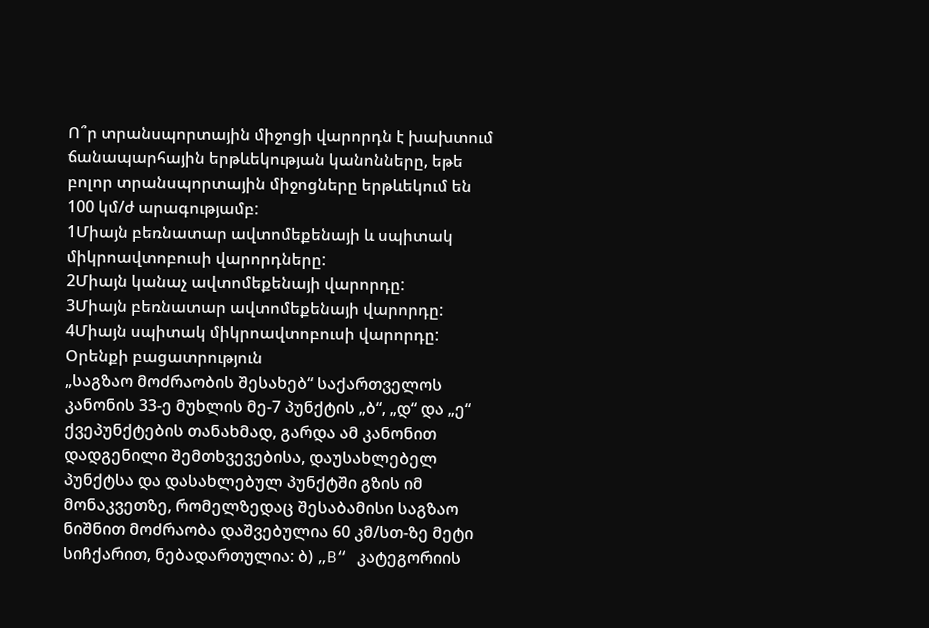Ո՞ր տրանսպորտային միջոցի վարորդն է խախտում ճանապարհային երթևեկության կանոնները, եթե բոլոր տրանսպորտային միջոցները երթևեկում են 100 կմ/ժ արագությամբ:
1Միայն բեռնատար ավտոմեքենայի և սպիտակ միկրոավտոբուսի վարորդները:
2Միայն կանաչ ավտոմեքենայի վարորդը:
3Միայն բեռնատար ավտոմեքենայի վարորդը:
4Միայն սպիտակ միկրոավտոբուսի վարորդը:
Օրենքի բացատրություն
„საგზაო მოძრაობის შესახებ“ საქართველოს კანონის 33-ე მუხლის მე-7 პუნქტის „ბ“, „დ“ და „ე“ ქვეპუნქტების თანახმად, გარდა ამ კანონით დადგენილი შემთხვევებისა, დაუსახლებელ პუნქტსა და დასახლებულ პუნქტში გზის იმ მონაკვეთზე, რომელზედაც შესაბამისი საგზაო ნიშნით მოძრაობა დაშვებულია 60 კმ/სთ-ზე მეტი სიჩქარით, ნებადართულია: ბ) „B“ კატეგორიის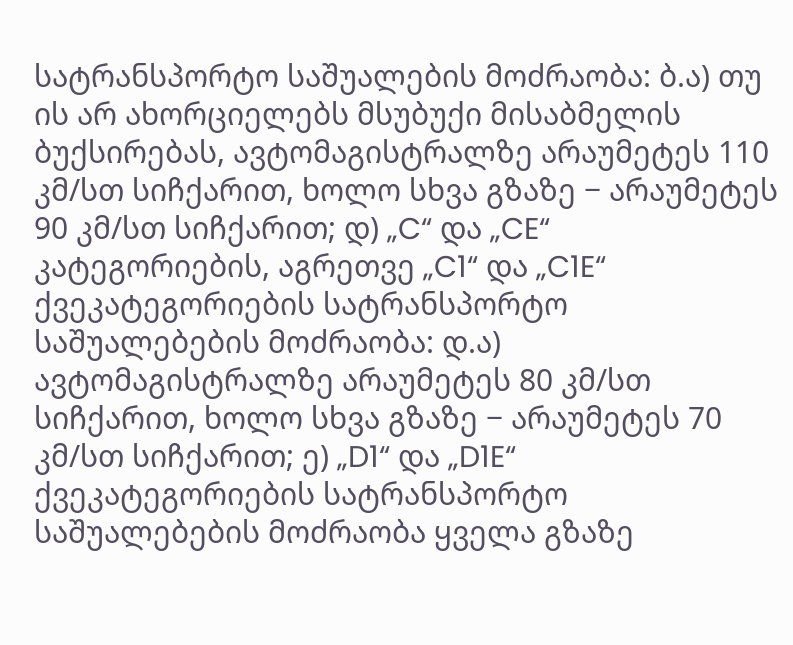სატრანსპორტო საშუალების მოძრაობა: ბ.ა) თუ ის არ ახორციელებს მსუბუქი მისაბმელის ბუქსირებას, ავტომაგისტრალზე არაუმეტეს 110 კმ/სთ სიჩქარით, ხოლო სხვა გზაზე − არაუმეტეს 90 კმ/სთ სიჩქარით; დ) „C“ და „CE“ კატეგორიების, აგრეთვე „C1“ და „C1E“ ქვეკატეგორიების სატრანსპორტო საშუალებების მოძრაობა: დ.ა) ავტომაგისტრალზე არაუმეტეს 80 კმ/სთ სიჩქარით, ხოლო სხვა გზაზე − არაუმეტეს 70 კმ/სთ სიჩქარით; ე) „D1“ და „D1E“ ქვეკატეგორიების სატრანსპორტო საშუალებების მოძრაობა ყველა გზაზე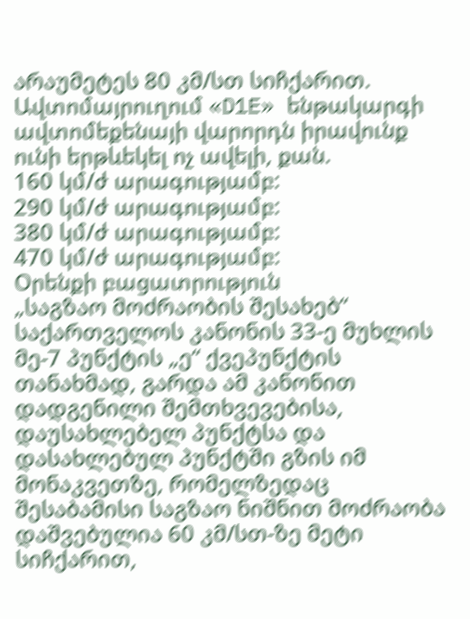არაუმეტეს 80 კმ/სთ სიჩქარით.
Ավտոմայրուղում «D1E» ենթակարգի ավտոմեքենայի վարորդն իրավունք ունի երթևեկել ոչ ավելի, քան.
160 կմ/ժ արագությամբ:
290 կմ/ժ արագությամբ:
380 կմ/ժ արագությամբ:
470 կմ/ժ արագությամբ:
Օրենքի բացատրություն
„საგზაო მოძრაობის შესახებ“ საქართველოს კანონის 33-ე მუხლის მე-7 პუნქტის „ე“ ქვეპუნქტის თანახმად, გარდა ამ კანონით დადგენილი შემთხვევებისა, დაუსახლებელ პუნქტსა და დასახლებულ პუნქტში გზის იმ მონაკვეთზე, რომელზედაც შესაბამისი საგზაო ნიშნით მოძრაობა დაშვებულია 60 კმ/სთ-ზე მეტი სიჩქარით,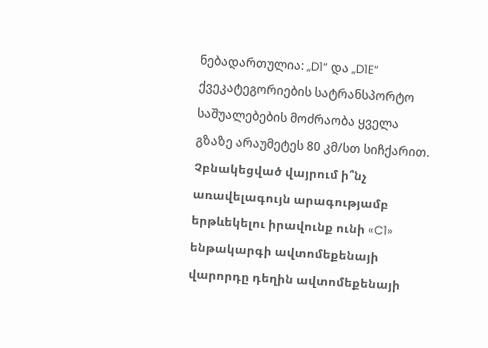ნებადართულია: „D1“ და „D1E“ ქვეკატეგორიების სატრანსპორტო საშუალებების მოძრაობა ყველა გზაზე არაუმეტეს 80 კმ/სთ სიჩქარით.
Չբնակեցված վայրում ի՞նչ առավելագույն արագությամբ երթևեկելու իրավունք ունի «C1» ենթակարգի ավտոմեքենայի վարորդը դեղին ավտոմեքենայի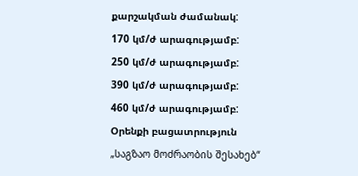քարշակման ժամանակ:
170 կմ/ժ արագությամբ:
250 կմ/ժ արագությամբ:
390 կմ/ժ արագությամբ:
460 կմ/ժ արագությամբ:
Օրենքի բացատրություն
„საგზაო მოძრაობის შესახებ“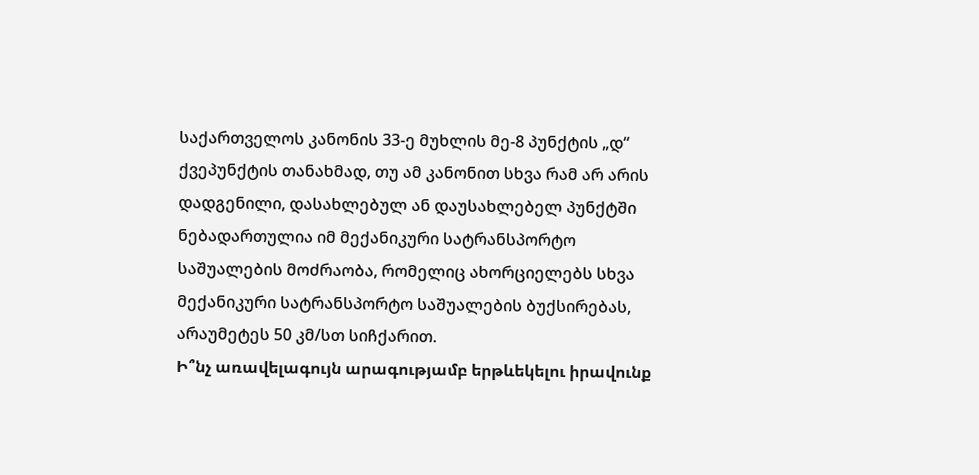საქართველოს კანონის 33-ე მუხლის მე-8 პუნქტის „დ“ ქვეპუნქტის თანახმად, თუ ამ კანონით სხვა რამ არ არის დადგენილი, დასახლებულ ან დაუსახლებელ პუნქტში ნებადართულია იმ მექანიკური სატრანსპორტო საშუალების მოძრაობა, რომელიც ახორციელებს სხვა მექანიკური სატრანსპორტო საშუალების ბუქსირებას, არაუმეტეს 50 კმ/სთ სიჩქარით.
Ի՞նչ առավելագույն արագությամբ երթևեկելու իրավունք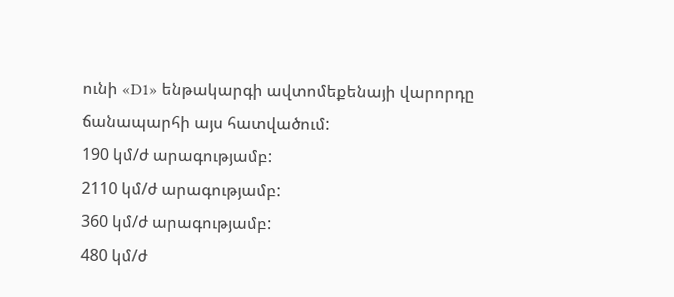ունի «D1» ենթակարգի ավտոմեքենայի վարորդը ճանապարհի այս հատվածում:
190 կմ/ժ արագությամբ:
2110 կմ/ժ արագությամբ:
360 կմ/ժ արագությամբ:
480 կմ/ժ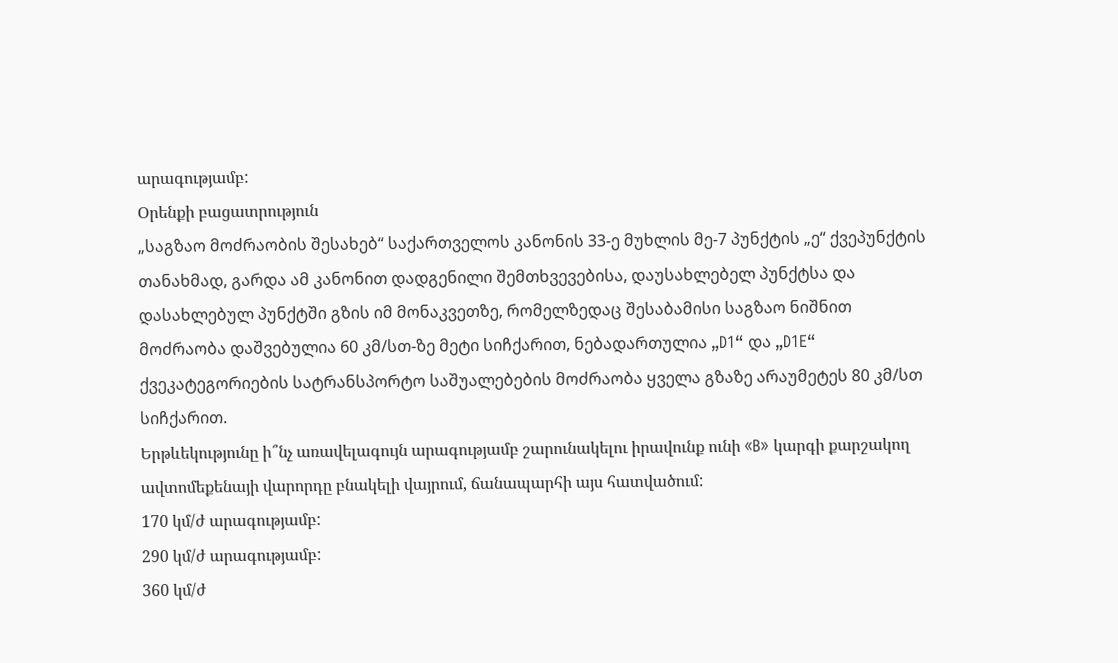արագությամբ:
Օրենքի բացատրություն
„საგზაო მოძრაობის შესახებ“ საქართველოს კანონის 33-ე მუხლის მე-7 პუნქტის „ე“ ქვეპუნქტის თანახმად, გარდა ამ კანონით დადგენილი შემთხვევებისა, დაუსახლებელ პუნქტსა და დასახლებულ პუნქტში გზის იმ მონაკვეთზე, რომელზედაც შესაბამისი საგზაო ნიშნით მოძრაობა დაშვებულია 60 კმ/სთ-ზე მეტი სიჩქარით, ნებადართულია „D1“ და „D1E“ ქვეკატეგორიების სატრანსპორტო საშუალებების მოძრაობა ყველა გზაზე არაუმეტეს 80 კმ/სთ სიჩქარით.
Երթևեկությունը ի՞նչ առավելագույն արագությամբ շարունակելու իրավունք ունի «B» կարգի քարշակող ավտոմեքենայի վարորդը բնակելի վայրում, ճանապարհի այս հատվածում:
170 կմ/ժ արագությամբ:
290 կմ/ժ արագությամբ:
360 կմ/ժ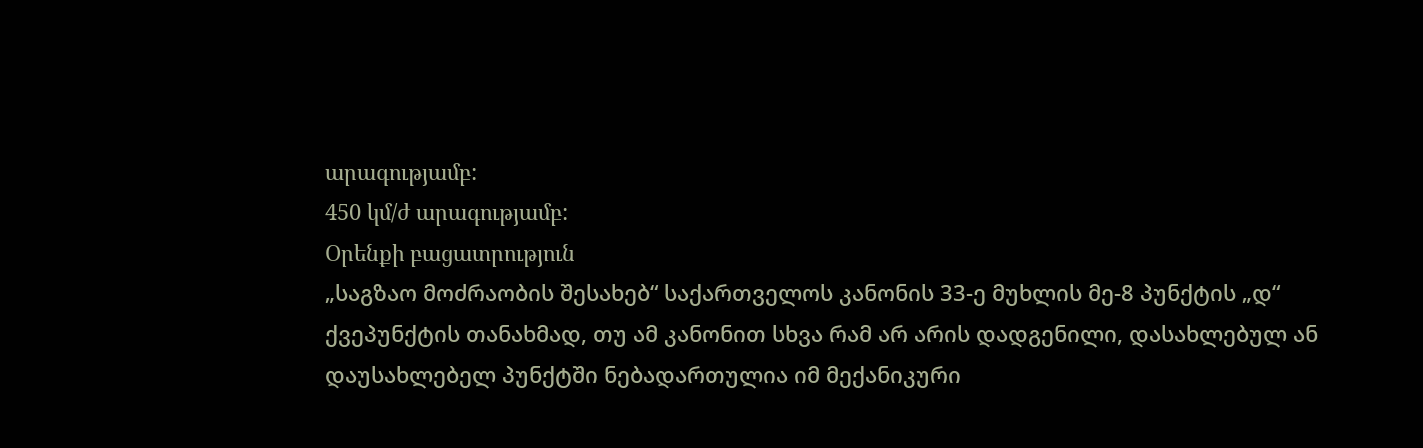արագությամբ:
450 կմ/ժ արագությամբ:
Օրենքի բացատրություն
„საგზაო მოძრაობის შესახებ“ საქართველოს კანონის 33-ე მუხლის მე-8 პუნქტის „დ“ ქვეპუნქტის თანახმად, თუ ამ კანონით სხვა რამ არ არის დადგენილი, დასახლებულ ან დაუსახლებელ პუნქტში ნებადართულია იმ მექანიკური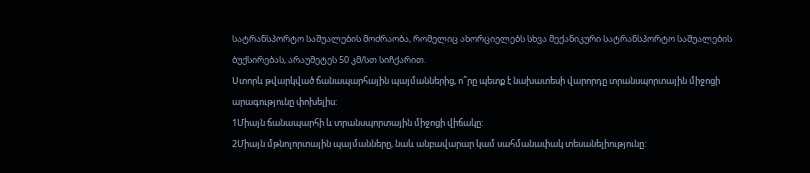სატრანსპორტო საშუალების მოძრაობა, რომელიც ახორციელებს სხვა მექანიკური სატრანსპორტო საშუალების ბუქსირებას, არაუმეტეს 50 კმ/სთ სიჩქარით.
Ստորև թվարկված ճանապարհային պայմաններից, ո՞րը պետք է նախատեսի վարորդը տրանսպորտային միջոցի արագությունը փոխելիս:
1Միայն ճանապարհի և տրանսպորտային միջոցի վիճակը:
2Միայն մթնոլորտային պայմանները, նաև անբավարար կամ սահմանափակ տեսանելիությունը: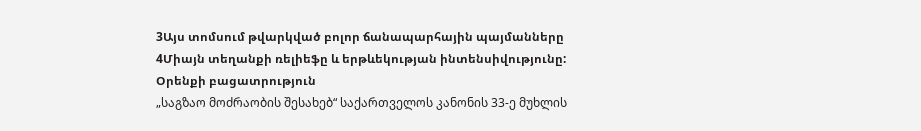3Այս տոմսում թվարկված բոլոր ճանապարհային պայմանները
4Միայն տեղանքի ռելիեֆը և երթևեկության ինտենսիվությունը:
Օրենքի բացատրություն
„საგზაო მოძრაობის შესახებ“ საქართველოს კანონის 33-ე მუხლის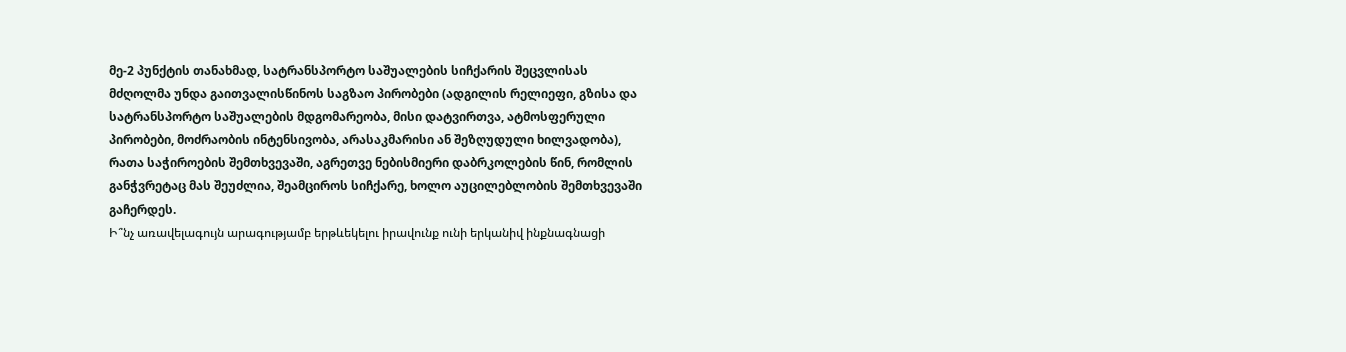მე-2 პუნქტის თანახმად, სატრანსპორტო საშუალების სიჩქარის შეცვლისას მძღოლმა უნდა გაითვალისწინოს საგზაო პირობები (ადგილის რელიეფი, გზისა და სატრანსპორტო საშუალების მდგომარეობა, მისი დატვირთვა, ატმოსფერული პირობები, მოძრაობის ინტენსივობა, არასაკმარისი ან შეზღუდული ხილვადობა), რათა საჭიროების შემთხვევაში, აგრეთვე ნებისმიერი დაბრკოლების წინ, რომლის განჭვრეტაც მას შეუძლია, შეამციროს სიჩქარე, ხოლო აუცილებლობის შემთხვევაში გაჩერდეს.
Ի՞նչ առավելագույն արագությամբ երթևեկելու իրավունք ունի երկանիվ ինքնագնացի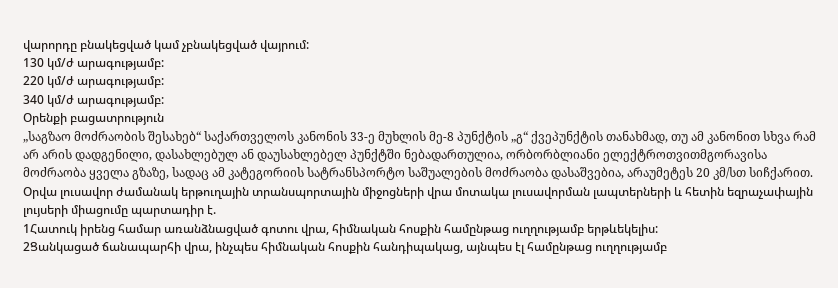վարորդը բնակեցված կամ չբնակեցված վայրում:
130 կմ/ժ արագությամբ:
220 կմ/ժ արագությամբ:
340 կմ/ժ արագությամբ:
Օրենքի բացատրություն
„საგზაო მოძრაობის შესახებ“ საქართველოს კანონის 33-ე მუხლის მე-8 პუნქტის „გ“ ქვეპუნქტის თანახმად, თუ ამ კანონით სხვა რამ არ არის დადგენილი, დასახლებულ ან დაუსახლებელ პუნქტში ნებადართულია, ორბორბლიანი ელექტროთვითმგორავისა მოძრაობა ყველა გზაზე, სადაც ამ კატეგორიის სატრანსპორტო საშუალების მოძრაობა დასაშვებია, არაუმეტეს 20 კმ/სთ სიჩქარით.
Օրվա լուսավոր ժամանակ երթուղային տրանսպորտային միջոցների վրա մոտակա լուսավորման լապտերների և հետին եզրաչափային լույսերի միացումը պարտադիր է.
1Հատուկ իրենց համար առանձնացված գոտու վրա, հիմնական հոսքին համընթաց ուղղությամբ երթևեկելիս:
2Ցանկացած ճանապարհի վրա, ինչպես հիմնական հոսքին հանդիպակաց, այնպես էլ համընթաց ուղղությամբ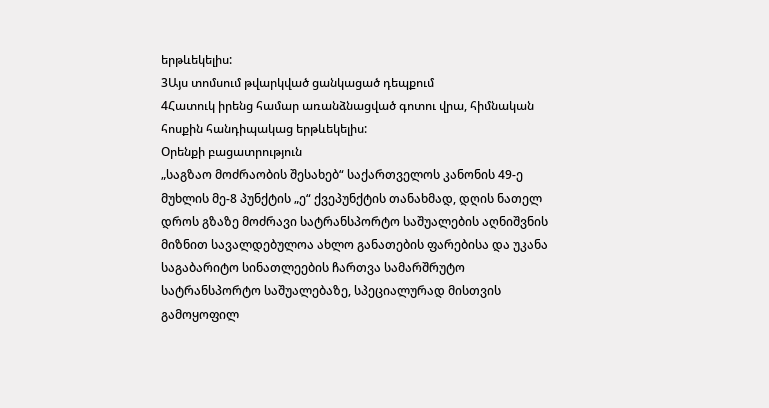երթևեկելիս:
3Այս տոմսում թվարկված ցանկացած դեպքում
4Հատուկ իրենց համար առանձնացված գոտու վրա, հիմնական հոսքին հանդիպակաց երթևեկելիս:
Օրենքի բացատրություն
„საგზაო მოძრაობის შესახებ“ საქართველოს კანონის 49-ე მუხლის მე-8 პუნქტის „ე“ ქვეპუნქტის თანახმად, დღის ნათელ დროს გზაზე მოძრავი სატრანსპორტო საშუალების აღნიშვნის მიზნით სავალდებულოა ახლო განათების ფარებისა და უკანა საგაბარიტო სინათლეების ჩართვა სამარშრუტო სატრანსპორტო საშუალებაზე, სპეციალურად მისთვის გამოყოფილ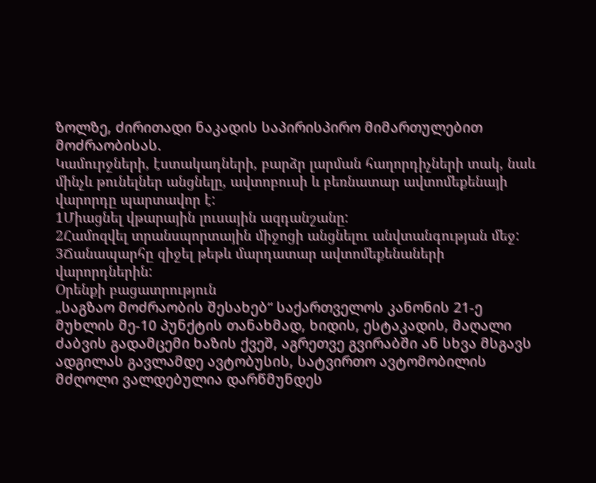ზოლზე, ძირითადი ნაკადის საპირისპირო მიმართულებით მოძრაობისას.
Կամուրջների, էստակադների, բարձր լարման հաղորդիչների տակ, նաև մինչև թունելներ անցնելը, ավտոբուսի և բեռնատար ավտոմեքենայի վարորդը պարտավոր է:
1Միացնել վթարային լուսային ազդանշանը:
2Համոզվել տրանսպորտային միջոցի անցնելու անվտանգության մեջ:
3Ճանապարհը զիջել թեթև մարդատար ավտոմեքենաների վարորդներին:
Օրենքի բացատրություն
„საგზაო მოძრაობის შესახებ“ საქართველოს კანონის 21-ე მუხლის მე-10 პუნქტის თანახმად, ხიდის, ესტაკადის, მაღალი ძაბვის გადამცემი ხაზის ქვეშ, აგრეთვე გვირაბში ან სხვა მსგავს ადგილას გავლამდე ავტობუსის, სატვირთო ავტომობილის მძღოლი ვალდებულია დარწმუნდეს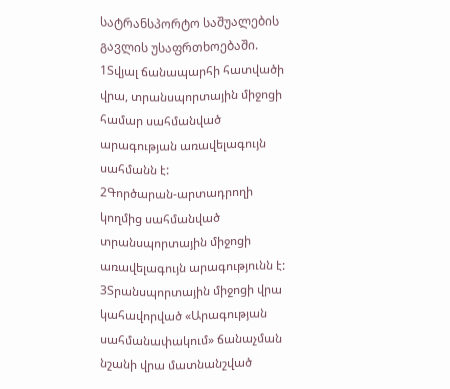სატრანსპორტო საშუალების გავლის უსაფრთხოებაში.
1Տվյալ ճանապարհի հատվածի վրա, տրանսպորտային միջոցի համար սահմանված արագության առավելագույն սահմանն է:
2Գործարան-արտադրողի կողմից սահմանված տրանսպորտային միջոցի առավելագույն արագությունն է:
3Տրանսպորտային միջոցի վրա կահավորված «Արագության սահմանափակում» ճանաչման նշանի վրա մատնանշված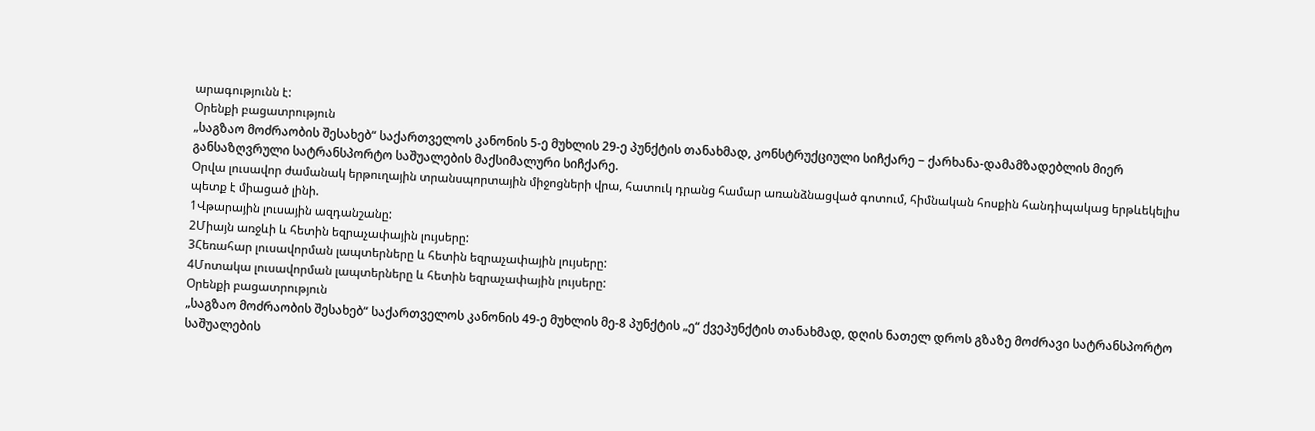արագությունն է:
Օրենքի բացատրություն
„საგზაო მოძრაობის შესახებ“ საქართველოს კანონის 5-ე მუხლის 29-ე პუნქტის თანახმად, კონსტრუქციული სიჩქარე − ქარხანა-დამამზადებლის მიერ განსაზღვრული სატრანსპორტო საშუალების მაქსიმალური სიჩქარე.
Օրվա լուսավոր ժամանակ երթուղային տրանսպորտային միջոցների վրա, հատուկ դրանց համար առանձնացված գոտում, հիմնական հոսքին հանդիպակաց երթևեկելիս պետք է միացած լինի.
1Վթարային լուսային ազդանշանը:
2Միայն առջևի և հետին եզրաչափային լույսերը:
3Հեռահար լուսավորման լապտերները և հետին եզրաչափային լույսերը:
4Մոտակա լուսավորման լապտերները և հետին եզրաչափային լույսերը:
Օրենքի բացատրություն
„საგზაო მოძრაობის შესახებ“ საქართველოს კანონის 49-ე მუხლის მე-8 პუნქტის „ე“ ქვეპუნქტის თანახმად, დღის ნათელ დროს გზაზე მოძრავი სატრანსპორტო საშუალების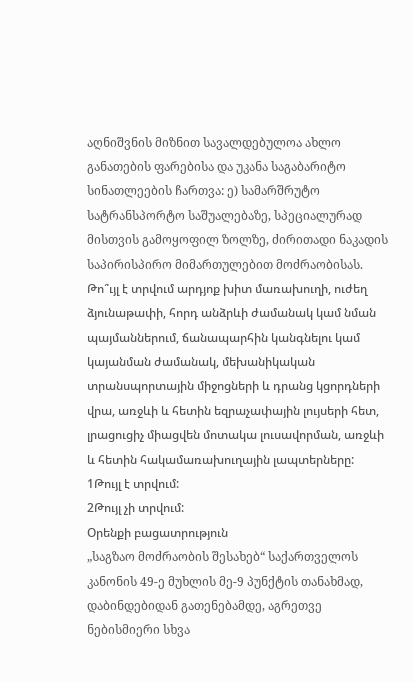აღნიშვნის მიზნით სავალდებულოა ახლო განათების ფარებისა და უკანა საგაბარიტო სინათლეების ჩართვა: ე) სამარშრუტო სატრანსპორტო საშუალებაზე, სპეციალურად მისთვის გამოყოფილ ზოლზე, ძირითადი ნაკადის საპირისპირო მიმართულებით მოძრაობისას.
Թո՞ւյլ է տրվում արդյոք խիտ մառախուղի, ուժեղ ձյունաթափի, հորդ անձրևի ժամանակ կամ նման պայմաններում, ճանապարհին կանգնելու կամ կայանման ժամանակ, մեխանիկական տրանսպորտային միջոցների և դրանց կցորդների վրա, առջևի և հետին եզրաչափային լույսերի հետ, լրացուցիչ միացվեն մոտակա լուսավորման, առջևի և հետին հակամառախուղային լապտերները:
1Թույլ է տրվում:
2Թույլ չի տրվում:
Օրենքի բացատրություն
„საგზაო მოძრაობის შესახებ“ საქართველოს კანონის 49-ე მუხლის მე-9 პუნქტის თანახმად, დაბინდებიდან გათენებამდე, აგრეთვე ნებისმიერი სხვა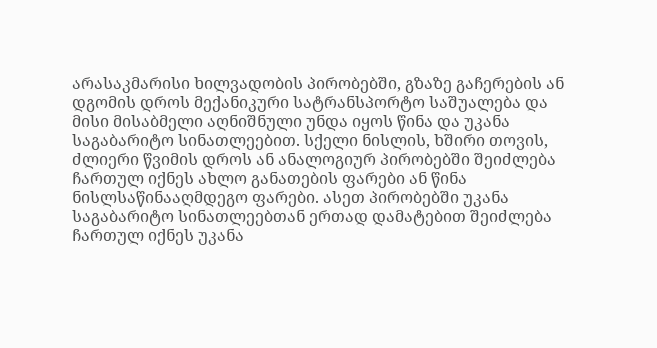არასაკმარისი ხილვადობის პირობებში, გზაზე გაჩერების ან დგომის დროს მექანიკური სატრანსპორტო საშუალება და მისი მისაბმელი აღნიშნული უნდა იყოს წინა და უკანა საგაბარიტო სინათლეებით. სქელი ნისლის, ხშირი თოვის, ძლიერი წვიმის დროს ან ანალოგიურ პირობებში შეიძლება ჩართულ იქნეს ახლო განათების ფარები ან წინა ნისლსაწინააღმდეგო ფარები. ასეთ პირობებში უკანა საგაბარიტო სინათლეებთან ერთად დამატებით შეიძლება ჩართულ იქნეს უკანა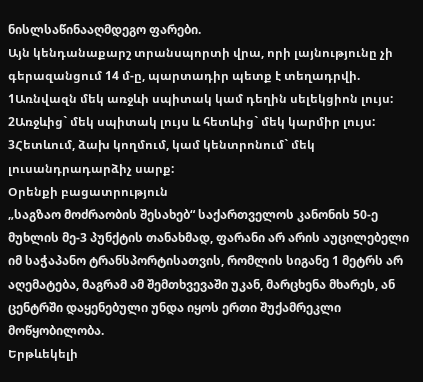ნისლსაწინააღმდეგო ფარები.
Այն կենդանաքարշ տրանսպորտի վրա, որի լայնությունը չի գերազանցում 14 մ-ը, պարտադիր պետք է տեղադրվի.
1Առնվազն մեկ առջևի սպիտակ կամ դեղին սելեկցիոն լույս:
2Առջևից` մեկ սպիտակ լույս և հետևից` մեկ կարմիր լույս:
3Հետևում, ձախ կողմում, կամ կենտրոնում` մեկ լուսանդրադարձիչ սարք:
Օրենքի բացատրություն
„საგზაო მოძრაობის შესახებ“ საქართველოს კანონის 50-ე მუხლის მე-3 პუნქტის თანახმად, ფარანი არ არის აუცილებელი იმ საჭაპანო ტრანსპორტისათვის, რომლის სიგანე 1 მეტრს არ აღემატება, მაგრამ ამ შემთხვევაში უკან, მარცხენა მხარეს, ან ცენტრში დაყენებული უნდა იყოს ერთი შუქამრეკლი მოწყობილობა.
Երթևեկելի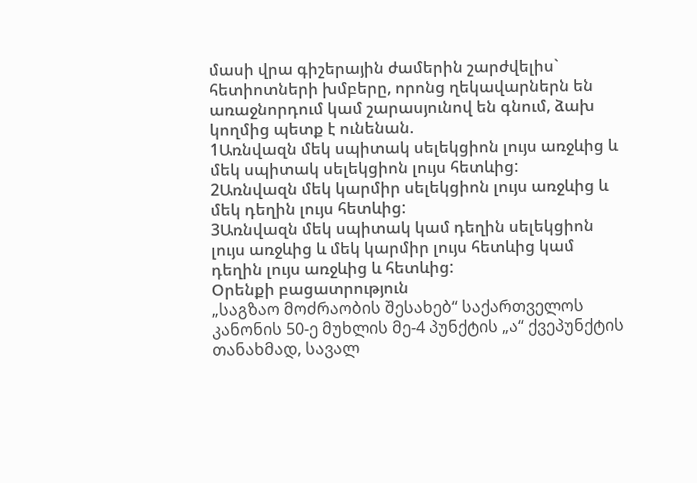մասի վրա գիշերային ժամերին շարժվելիս` հետիոտների խմբերը, որոնց ղեկավարներն են առաջնորդում կամ շարասյունով են գնում, ձախ կողմից պետք է ունենան.
1Առնվազն մեկ սպիտակ սելեկցիոն լույս առջևից և մեկ սպիտակ սելեկցիոն լույս հետևից:
2Առնվազն մեկ կարմիր սելեկցիոն լույս առջևից և մեկ դեղին լույս հետևից:
3Առնվազն մեկ սպիտակ կամ դեղին սելեկցիոն լույս առջևից և մեկ կարմիր լույս հետևից կամ դեղին լույս առջևից և հետևից:
Օրենքի բացատրություն
„საგზაო მოძრაობის შესახებ“ საქართველოს კანონის 50-ე მუხლის მე-4 პუნქტის „ა“ ქვეპუნქტის თანახმად, სავალ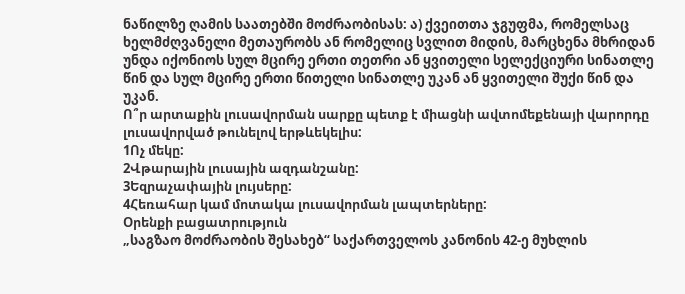ნაწილზე ღამის საათებში მოძრაობისას: ა) ქვეითთა ჯგუფმა, რომელსაც ხელმძღვანელი მეთაურობს ან რომელიც სვლით მიდის, მარცხენა მხრიდან უნდა იქონიოს სულ მცირე ერთი თეთრი ან ყვითელი სელექციური სინათლე წინ და სულ მცირე ერთი წითელი სინათლე უკან ან ყვითელი შუქი წინ და უკან.
Ո՞ր արտաքին լուսավորման սարքը պետք է միացնի ավտոմեքենայի վարորդը լուսավորված թունելով երթևեկելիս:
1Ոչ մեկը:
2Վթարային լուսային ազդանշանը:
3Եզրաչափային լույսերը:
4Հեռահար կամ մոտակա լուսավորման լապտերները:
Օրենքի բացատրություն
„საგზაო მოძრაობის შესახებ“ საქართველოს კანონის 42-ე მუხლის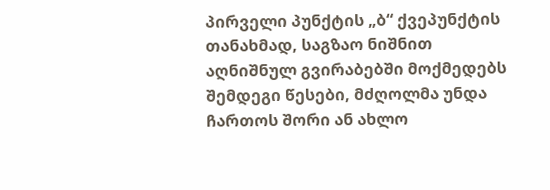პირველი პუნქტის „ბ“ ქვეპუნქტის თანახმად, საგზაო ნიშნით აღნიშნულ გვირაბებში მოქმედებს შემდეგი წესები, მძღოლმა უნდა ჩართოს შორი ან ახლო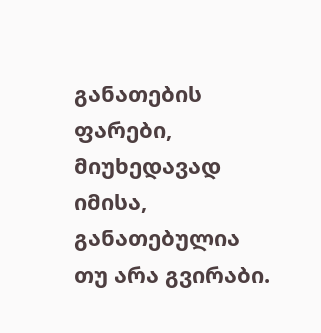განათების ფარები, მიუხედავად იმისა, განათებულია თუ არა გვირაბი.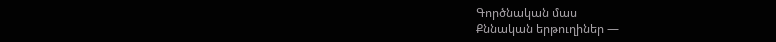Գործնական մաս
Քննական երթուղիներ —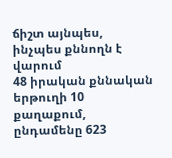ճիշտ այնպես, ինչպես քննողն է վարում
48 իրական քննական երթուղի 10 քաղաքում, ընդամենը 623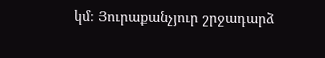կմ։ Յուրաքանչյուր շրջադարձ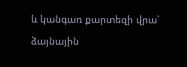և կանգառ քարտեզի վրա՝ ձայնային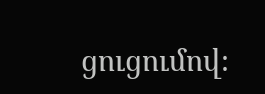ցուցումով։